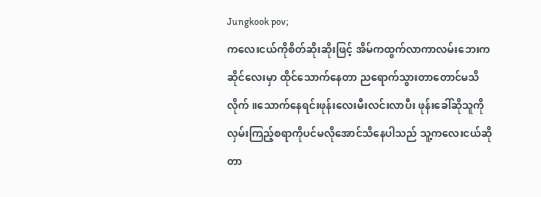Jungkook pov;
ကလေးငယ်ကိုစိတ်ဆိုးဆိုးဖြင့် အိမ်ကထွက်လာကာလမ်းဘေးကဆိုင်လေးမှာ ထိုင်သောက်နေတာ ညရောက်သွားတာတောင်မသိလိုက်။သောက်နေရင်းဖုန်းလေးမီးလင်းလာပီး ဖုန်းခေါ်ဆိုသူကိုလှမ်းကြည့်စရာကိုပင်မလိုအောင်သိနေပါသည် သူ့ကလေးငယ်ဆိုတာ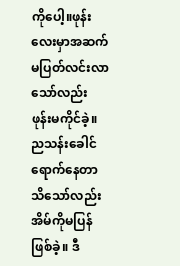ကိုပေါ့။ဖုန်းလေးမှာအဆက်မပြတ်လင်းလာသော်လည်း ဖုန်းမကိုင်ခဲ့။ ညသန်းခေါင်ရောက်နေတာသိသော်လည်း အိမ်ကိုမပြန်ဖြစ်ခဲ့။ ဒီ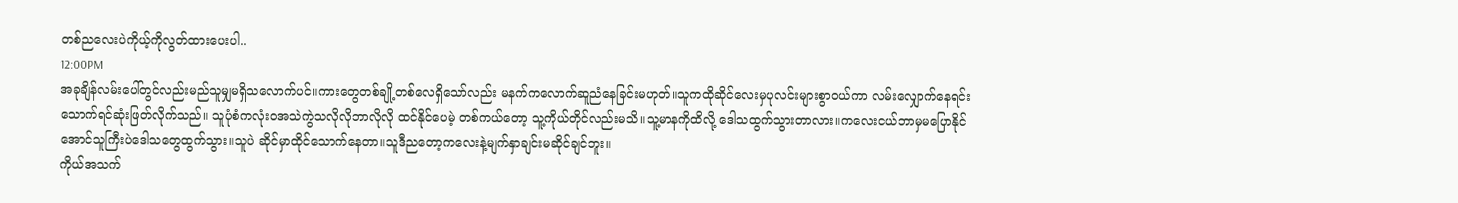တစ်ညလေးပဲကိုယ့်ကိုလွတ်ထားပေးပါ..
12:00PM
အခုချိန်လမ်းပေါ်တွင်လည်းမည်သူမျှမရှိသလောက်ပင်။ကားတွေတစ်ချို့တစ်လေရှိသော်လည်း မနက်ကလောက်ဆူညံနေခြင်းမဟုတ်။သူကထိုဆိုင်လေးမှပုလင်းများစွာဝယ်ကာ လမ်းလျှောက်နေရင်းသောက်ရင်ဆုံးဖြတ်လိုက်သည်။ သူပုံစံကလုံးဝအသဲကွဲသလိုလိုဘာလိုလို ထင်နိုင်ပေမဲ့ တစ်ကယ်တော့ သူ့ကိုယ်တိုင်လည်းမသိ။သူ့မာနကိုထိလို့ ဒေါသထွက်သွားတာလား။ကလေးငယ်ဘာမှမပြောနိုင်အောင်သူကြီးပဲဒေါသတွေထွက်သွား။သူပဲ ဆိုင်မှာထိုင်သောက်နေတာ။သူဒီညတော့ကလေးနဲ့မျက်နှာချင်းမဆိုင်ချင်ဘူး။
ကိုယ်အသက်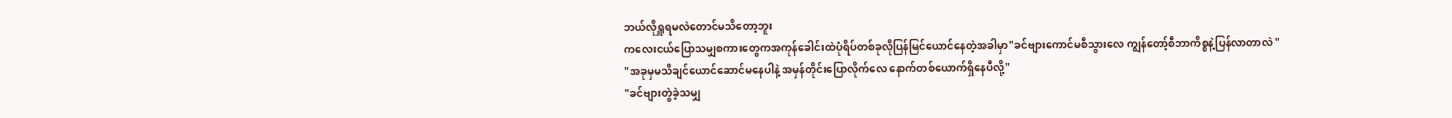ဘယ်လိုရှူရမလဲတောင်မသိတော့ဘူး
ကလေးငယ်ပြောသမျှစကားတွေကအကုန်ခေါင်းထဲပုံရိပ်တစ်ခုလိုပြန်မြင်ယောင်နေတဲ့အခါမှာ"ခင်ဗျားကောင်မစီသွားလေ ကျွန်တော့်စီဘာကိစ္စနဲ့ပြန်လာတာလဲ "
"အခုမှမသိချင်ယောင်ဆောင်မနေပါနဲ့ အမှန်တိုင်းပြောလိုက်လေ နောက်တစ်ယောက်ရှိနေပီလို့"
"ခင်ဗျားတွဲခဲ့သမျှ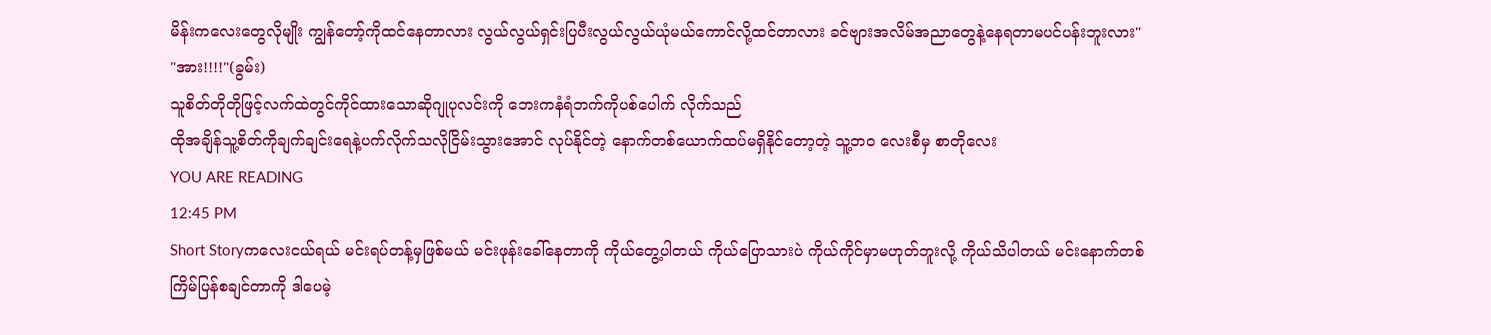မိန်းကလေးတွေလိုမျိုး ကျွန်တော့်ကိုထင်နေတာလား လွယ်လွယ်ရှင်းပြပီးလွယ်လွယ်ယုံမယ်ကောင်လို့ထင်တာလား ခင်ဗျားအလိမ်အညာတွေနဲ့နေရတာမပင်ပန်းဘူးလား"
"အား!!!!"(ခွမ်း)
သူစိတ်တိုတိုဖြင့်လက်ထဲတွင်ကိုင်ထားသောဆိုဂျုပုလင်းကို ဘေးကနံရံဘက်ကိုပစ်ပေါက် လိုက်သည်
ထိုအချိန်သူ့စိတ်ကိုချက်ချင်းရေနဲ့ပက်လိုက်သလိုငြိမ်းသွားအောင် လုပ်နိုင်တဲ့ နောက်တစ်ယောက်ထပ်မရှိနိုင်တော့တဲ့ သူ့ဘဝ လေးစီမှ စာတိုလေး
YOU ARE READING
12:45 PM
Short Storyကလေးငယ်ရယ် မင်းရပ်တန့်မှဖြစ်မယ် မင်းဖုန်းခေါ်နေတာကို ကိုယ်တွေ့ပါတယ် ကိုယ်ပြောသားပဲ ကိုယ်ကိုင်မှာမဟုတ်ဘူးလို့ ကိုယ်သိပါတယ် မင်းနောက်တစ်ကြိမ်ပြန်စချင်တာကို ဒါပေမဲ့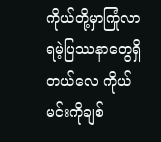ကိုယ်တို့မှာကြုံလာရမဲ့ပြဿနာတွေရှိတယ်လေ ကိုယ်မင်းကိုချစ်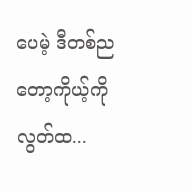ပေမဲ့ ဒီတစ်ညတော့ကိုယ့်ကိုလွတ်ထ...